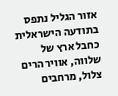אזור הגליל נתפס בתודעה הישראלית כחבל ארץ של שלווה, אוויר הרים צלול, מרחבים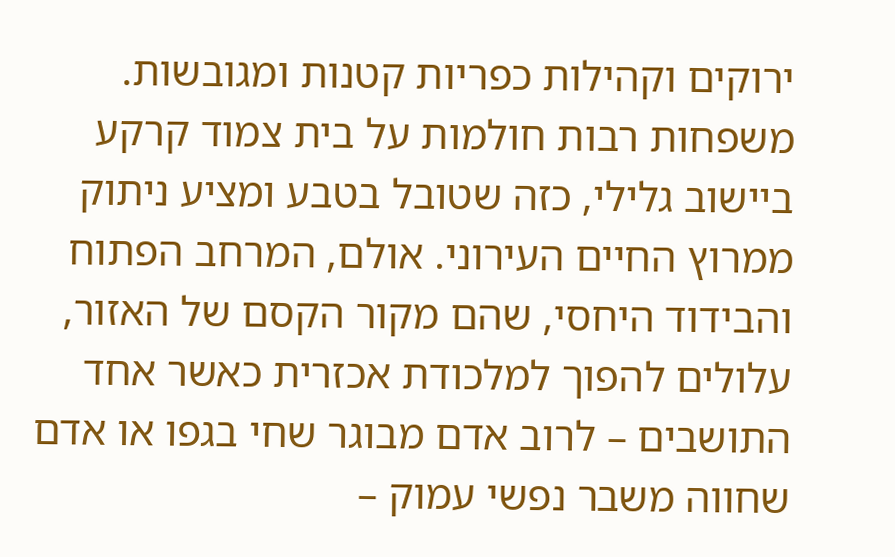ירוקים וקהילות כפריות קטנות ומגובשות. משפחות רבות חולמות על בית צמוד קרקע ביישוב גלילי, כזה שטובל בטבע ומציע ניתוק ממרוץ החיים העירוני. אולם, המרחב הפתוח והבידוד היחסי, שהם מקור הקסם של האזור, עלולים להפוך למלכודת אכזרית כאשר אחד התושבים – לרוב אדם מבוגר שחי בגפו או אדם שחווה משבר נפשי עמוק –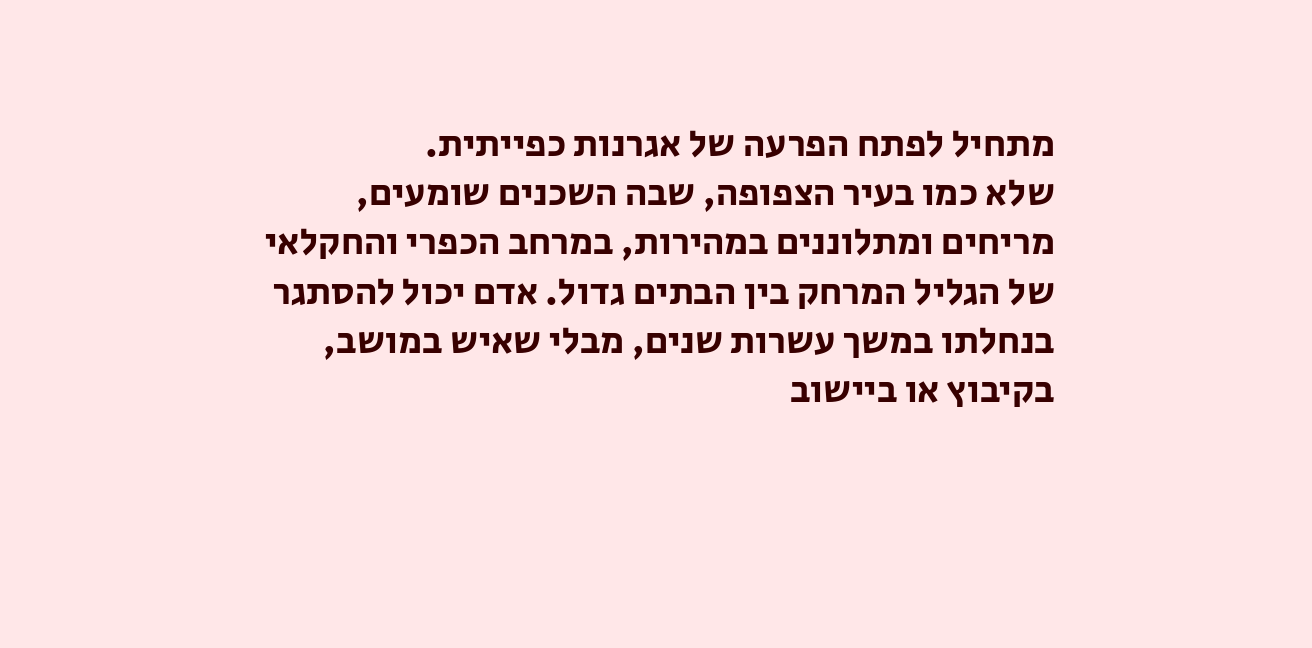מתחיל לפתח הפרעה של אגרנות כפייתית.
שלא כמו בעיר הצפופה, שבה השכנים שומעים, מריחים ומתלוננים במהירות, במרחב הכפרי והחקלאי של הגליל המרחק בין הבתים גדול. אדם יכול להסתגר בנחלתו במשך עשרות שנים, מבלי שאיש במושב, בקיבוץ או ביישוב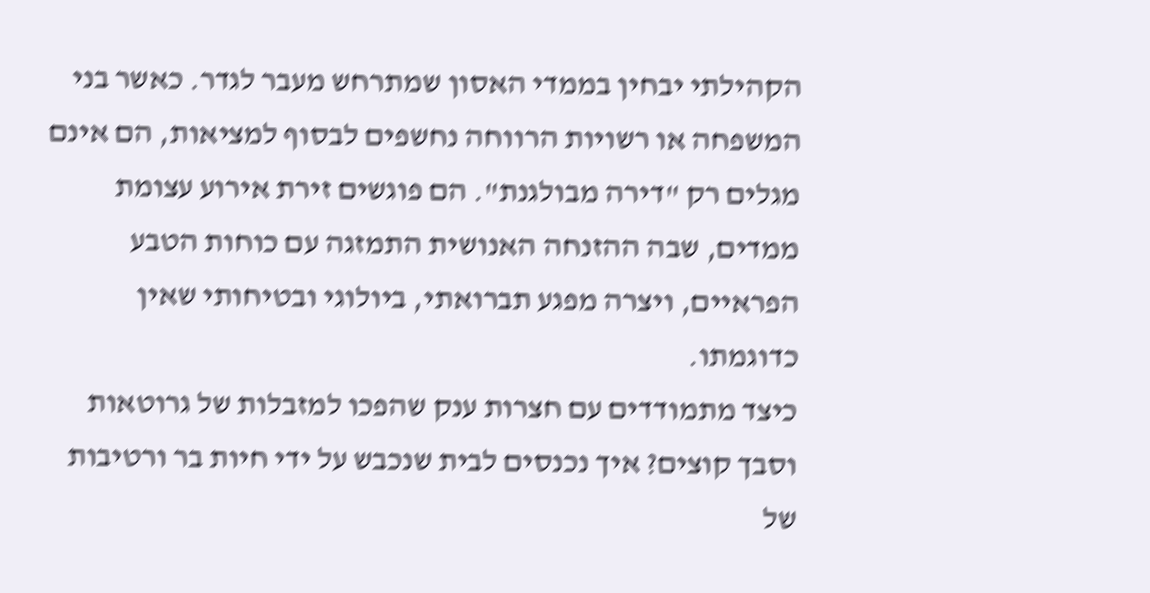הקהילתי יבחין בממדי האסון שמתרחש מעבר לגדר. כאשר בני המשפחה או רשויות הרווחה נחשפים לבסוף למציאות, הם אינם מגלים רק "דירה מבולגנת". הם פוגשים זירת אירוע עצומת ממדים, שבה ההזנחה האנושית התמזגה עם כוחות הטבע הפראיים, ויצרה מפגע תברואתי, ביולוגי ובטיחותי שאין כדוגמתו.
כיצד מתמודדים עם חצרות ענק שהפכו למזבלות של גרוטאות וסבך קוצים? איך נכנסים לבית שנכבש על ידי חיות בר ורטיבות של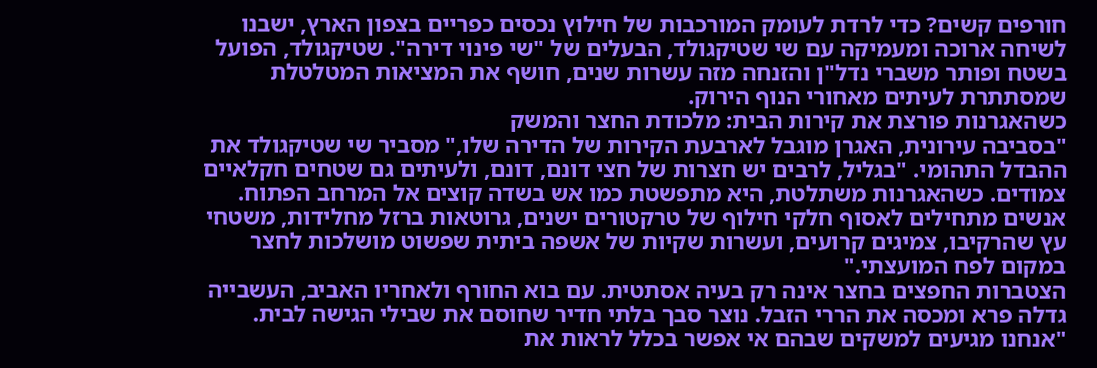חורפים קשים? כדי לרדת לעומק המורכבות של חילוץ נכסים כפריים בצפון הארץ, ישבנו לשיחה ארוכה ומעמיקה עם שי שטיקגולד, הבעלים של "שי פינוי דירה". שטיקגולד, הפועל בשטח ופותר משברי נדל"ן והזנחה מזה עשרות שנים, חושף את המציאות המטלטלת שמסתתרת לעיתים מאחורי הנוף הירוק.
כשהאגרנות פורצת את קירות הבית: מלכודת החצר והמשק
"בסביבה עירונית, האגרן מוגבל לארבעת הקירות של הדירה שלו," מסביר שי שטיקגולד את ההבדל התהומי. "בגליל, לרבים יש חצרות של חצי דונם, דונם, ולעיתים גם שטחים חקלאיים צמודים. כשהאגרנות משתלטת, היא מתפשטת כמו אש בשדה קוצים אל המרחב הפתוח. אנשים מתחילים לאסוף חלקי חילוף של טרקטורים ישנים, גרוטאות ברזל מחלידות, משטחי עץ שהרקיבו, צמיגים קרועים, ועשרות שקיות של אשפה ביתית שפשוט מושלכות לחצר במקום לפח המועצתי."
הצטברות החפצים בחצר אינה רק בעיה אסתטית. עם בוא החורף ולאחריו האביב, העשבייה גדלה פרא ומכסה את הררי הזבל. נוצר סבך בלתי חדיר שחוסם את שבילי הגישה לבית. "אנחנו מגיעים למשקים שבהם אי אפשר בכלל לראות את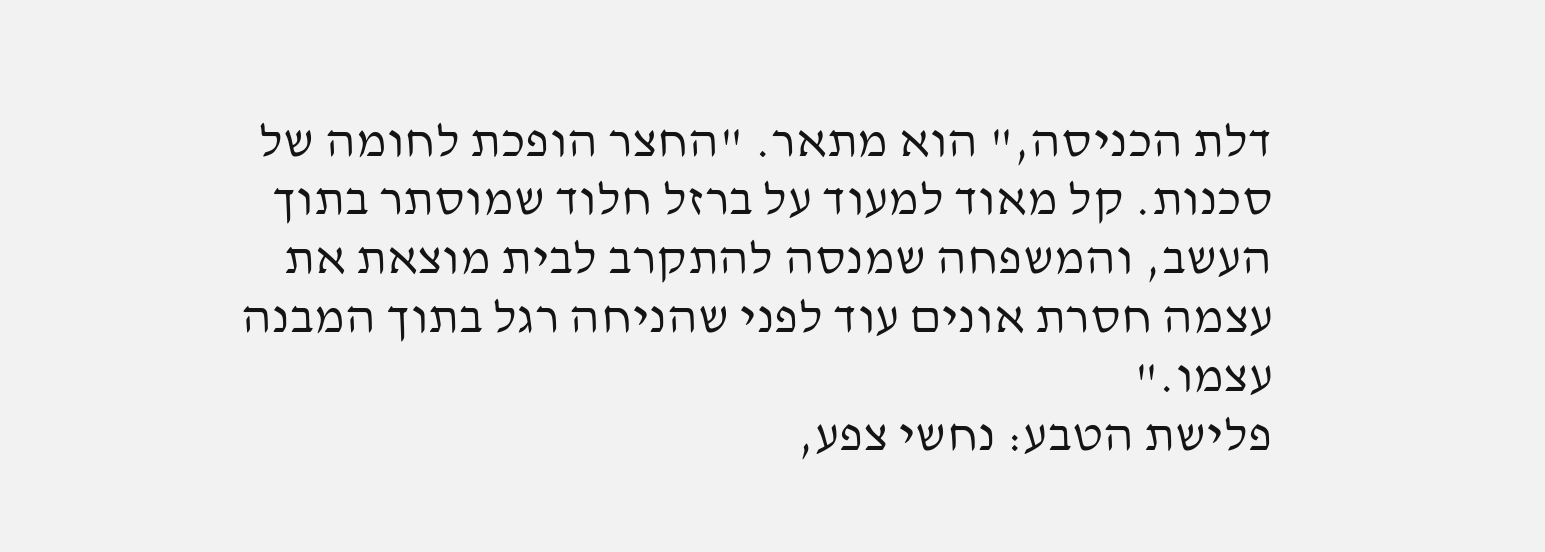דלת הכניסה," הוא מתאר. "החצר הופכת לחומה של סכנות. קל מאוד למעוד על ברזל חלוד שמוסתר בתוך העשב, והמשפחה שמנסה להתקרב לבית מוצאת את עצמה חסרת אונים עוד לפני שהניחה רגל בתוך המבנה עצמו."
פלישת הטבע: נחשי צפע,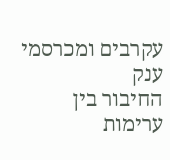עקרבים ומכרסמי ענק
החיבור בין ערימות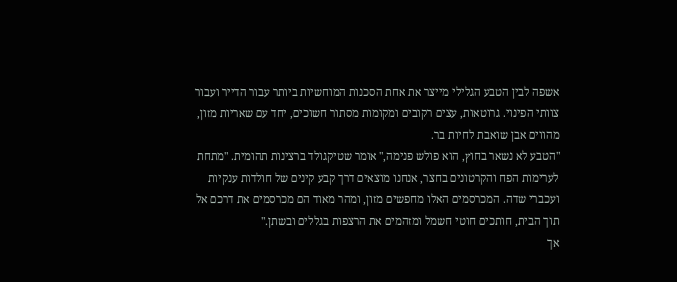אשפה לבין הטבע הגלילי מייצר את אחת הסכנות המוחשיות ביותר עבור הדייר ועבור צוותי הפינוי. גרוטאות, עצים רקובים ומקומות מסתור חשוכים, יחד עם שאריות מזון, מהווים אבן שואבת לחיות בר.
"הטבע לא נשאר בחוץ, הוא פולש פנימה," אומר שטיקגולד ברצינות תהומית. "מתחת לערימות הפח והקרטונים בחצר, אנחנו מוצאים דרך קבע קינים של חולדות ענקיות ועכברי שדה. המכרסמים האלו מחפשים מזון, ומהר מאוד הם מכרסמים את דרכם אל תוך הבית, חותכים חוטי חשמל ומזהמים את הרצפות בגללים ובשתן."
אך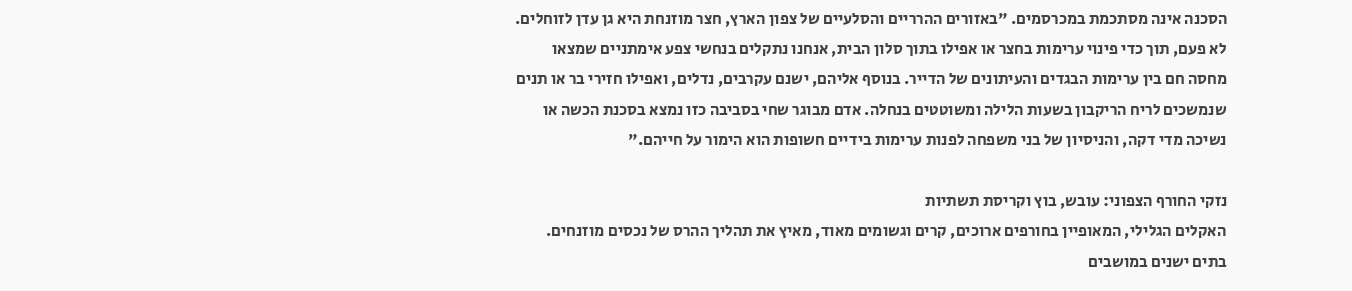הסכנה אינה מסתכמת במכרסמים. "באזורים ההרריים והסלעיים של צפון הארץ, חצר מוזנחת היא גן עדן לזוחלים. לא פעם, תוך כדי פינוי ערימות בחצר או אפילו בתוך סלון הבית, אנחנו נתקלים בנחשי צפע אימתניים שמצאו מחסה חם בין ערימות הבגדים והעיתונים של הדייר. בנוסף אליהם, ישנם עקרבים, נדלים, ואפילו חזירי בר או תנים שנמשכים לריח הריקבון בשעות הלילה ומשוטטים בנחלה. אדם מבוגר שחי בסביבה כזו נמצא בסכנת הכשה או נשיכה מדי דקה, והניסיון של בני משפחה לפנות ערימות בידיים חשופות הוא הימור על חייהם."

נזקי החורף הצפוני: עובש, בוץ וקריסת תשתיות
האקלים הגלילי, המאופיין בחורפים ארוכים, קרים וגשומים מאוד, מאיץ את תהליך ההרס של נכסים מוזנחים. בתים ישנים במושבים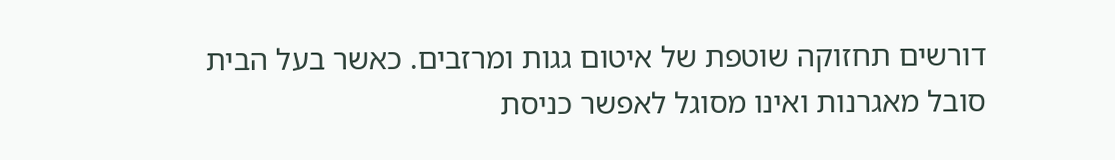דורשים תחזוקה שוטפת של איטום גגות ומרזבים. כאשר בעל הבית סובל מאגרנות ואינו מסוגל לאפשר כניסת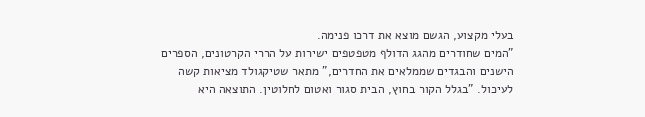בעלי מקצוע, הגשם מוצא את דרכו פנימה.
"המים שחודרים מהגג הדולף מטפטפים ישירות על הררי הקרטונים, הספרים הישנים והבגדים שממלאים את החדרים," מתאר שטיקגולד מציאות קשה לעיכול. "בגלל הקור בחוץ, הבית סגור ואטום לחלוטין. התוצאה היא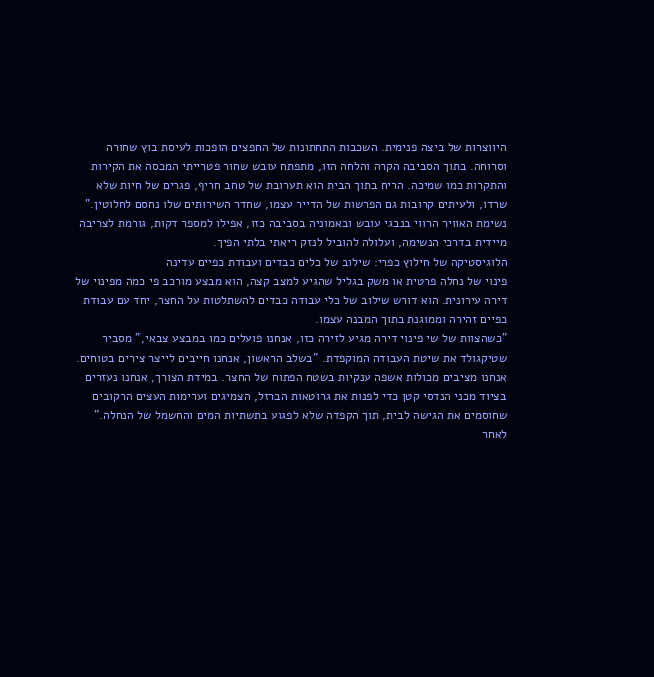היווצרות של ביצה פנימית. השכבות התחתונות של החפצים הופכות לעיסת בוץ שחורה וסרוחה. בתוך הסביבה הקרה והלחה הזו, מתפתח עובש שחור פטרייתי המכסה את הקירות והתקרות כמו שמיכה. הריח בתוך הבית הוא תערובת של טחב חריף, פגרים של חיות שלא שרדו, ולעיתים קרובות גם הפרשות של הדייר עצמו, שחדר השירותים שלו נחסם לחלוטין."
נשימת האוויר הרווי בנבגי עובש ובאמוניה בסביבה כזו, אפילו למספר דקות, גורמת לצריבה מיידית בדרכי הנשימה, ועלולה להוביל לנזק ריאתי בלתי הפיך.
הלוגיסטיקה של חילוץ כפרי: שילוב של כלים כבדים ועבודת כפיים עדינה
פינוי של נחלה פרטית או משק בגליל שהגיע למצב קצה, הוא מבצע מורכב פי כמה מפינוי של דירה עירונית. הוא דורש שילוב של כלי עבודה כבדים להשתלטות על החצר, יחד עם עבודת כפיים זהירה וממוגנת בתוך המבנה עצמו.
"כשהצוות של שי פינוי דירה מגיע לזירה כזו, אנחנו פועלים כמו במבצע צבאי," מסביר שטיקגולד את שיטת העבודה המוקפדת. "בשלב הראשון, אנחנו חייבים לייצר צירים בטוחים. אנחנו מציבים מכולות אשפה ענקיות בשטח הפתוח של החצר. במידת הצורך, אנחנו נעזרים בציוד מכני הנדסי קטן כדי לפנות את גרוטאות הברזל, הצמיגים וערימות העצים הרקובים שחוסמים את הגישה לבית, תוך הקפדה שלא לפגוע בתשתיות המים והחשמל של הנחלה."
לאחר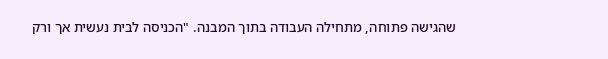שהגישה פתוחה, מתחילה העבודה בתוך המבנה. "הכניסה לבית נעשית אך ורק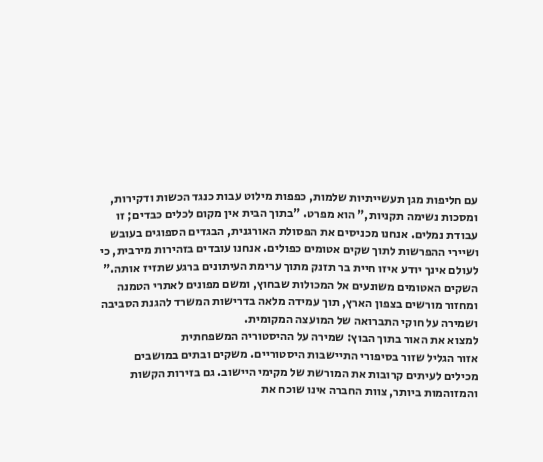עם חליפות מגן תעשייתיות שלמות, כפפות מילוט עבות כנגד הכשות ודקירות, ומסכות נשימה תקניות," הוא מפרט. "בתוך הבית אין מקום לכלים כבדים; זו עבודת נמלים. אנחנו מכניסים את הפסולת האורגנית, הבגדים הספוגים בעובש ושיירי ההפרשות לתוך שקים אטומים כפולים. אנחנו עובדים בזהירות מירבית, כי לעולם אינך יודע איזו חיית בר תזנק מתוך ערימת העיתונים ברגע שתזיז אותה."
השקים האטומים משונעים אל המכולות שבחוץ, ומשם מפונים לאתרי הטמנה ומחזור מורשים בצפון הארץ, תוך עמידה מלאה בדרישות המשרד להגנת הסביבה ושמירה על חוקי התברואה של המועצה המקומית.
למצוא את האור בתוך הבוץ: שמירה על ההיסטוריה המשפחתית
אזור הגליל שזור בסיפורי התיישבות היסטוריים. משקים ובתים במושבים מכילים לעיתים קרובות את המורשת של מקימי היישוב. גם בזירות הקשות והמזוהמות ביותר, צוות החברה אינו שוכח את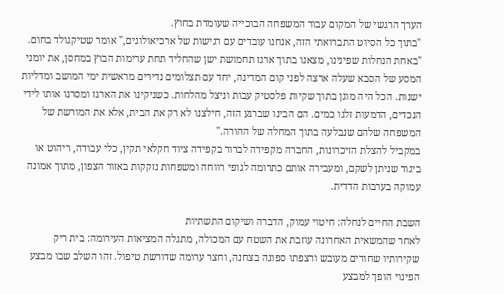הערך הרגשי של המקום עבור המשפחה הבוכייה שעומדת בחוץ.
"בתוך כל הסיוט התברואתי הזה, אנחנו עובדים עם רגישות של ארכיאולוגים," אומר שטיקגולד בחום. "באחת הנחלות שפינינו, מצאנו בתוך ארגז תחמושת ישן שהחליד תחת ערימות הבוץ במחסן, את יומני המסע של הסבא שעלה ארצה לפני קום המדינה, יחד עם תצלומים נדירים מראשית ימי המושב ומדליות ישנות. הכל היה מוגן בתוך שקיות פלסטיק עבות וניצל מהלחות. כשניקינו את הארגז ומסרנו אותו לידי הנכדים, הדמעות זלגו כמים. הם הבינו שברגע הזה, חילצנו לא רק את הבית, אלא את המורשת של המשפחה שלהם שנבלעה בתוך המחלה של ההורה."
במקביל להצלת הזיכרונות, החברה מקפידה לברור בקפידה ציוד חקלאי תקין, כלי עבודה, ריהוט או ביגוד שניתן לשקם, ומעבירה אותם כתרומה לגופי רווחה ומשפחות נזקקות באזור הצפון, מתוך אמונה עמוקה בערבות הדדית.

השבת החיים לנחלה: חיטוי עמוק, הדברה ושיקום התשתיות
לאחר שהמשאית האחרונה עוזבת את השטח עם המכולה, מתגלה המציאות העירומה: בית ריק שקירותיו שחורים מעובש ורצפתו ספוגה בצחנה, וחצר ערומה שדורשת טיפול. זהו השלב שבו מבצע הפינוי הופך למבצע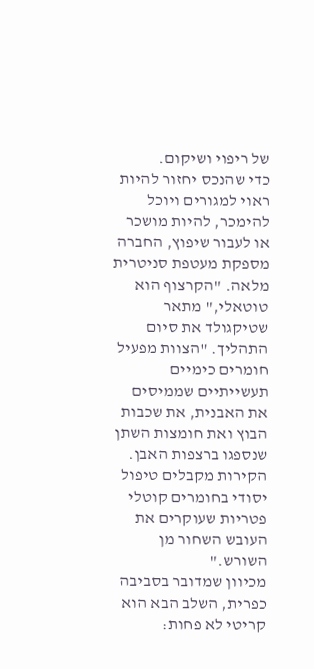של ריפוי ושיקום.
כדי שהנכס יחזור להיות ראוי למגורים ויוכל להימכר, להיות מושכר או לעבור שיפוץ, החברה מספקת מעטפת סניטרית מלאה. "הקרצוף הוא טוטאלי," מתאר שטיקגולד את סיום התהליך. "הצוות מפעיל חומרים כימיים תעשייתיים שממיסים את האבנית, את שכבות הבוץ ואת חומצות השתן שנספגו ברצפות האבן. הקירות מקבלים טיפול יסודי בחומרים קוטלי פטריות שעוקרים את העובש השחור מן השורש."
מכיוון שמדובר בסביבה כפרית, השלב הבא הוא קריטי לא פחות: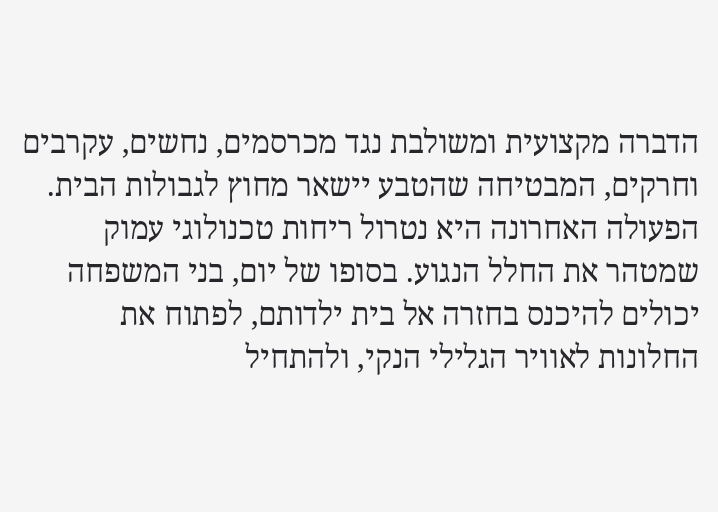הדברה מקצועית ומשולבת נגד מכרסמים, נחשים, עקרבים וחרקים, המבטיחה שהטבע יישאר מחוץ לגבולות הבית. הפעולה האחרונה היא נטרול ריחות טכנולוגי עמוק שמטהר את החלל הנגוע. בסופו של יום, בני המשפחה יכולים להיכנס בחזרה אל בית ילדותם, לפתוח את החלונות לאוויר הגלילי הנקי, ולהתחיל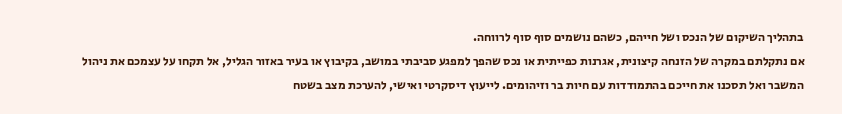בתהליך השיקום של הנכס ושל חייהם, כשהם נושמים סוף סוף לרווחה.
אם נתקלתם במקרה של הזנחה קיצונית, אגרנות כפייתית או נכס שהפך למפגע סביבתי במושב, בקיבוץ או בעיר באזור הגליל, אל תקחו על עצמכם את ניהול המשבר ואל תסכנו את חייכם בהתמודדות עם חיות בר וזיהומים. לייעוץ דיסקרטי ואישי, להערכת מצב בשטח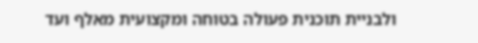ולבניית תוכנית פעולה בטוחה ומקצועית מאלף ועד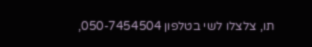תו, צלצלו לשי בטלפון 050-7454504,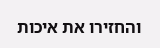והחזירו את איכות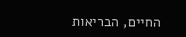החיים, הבריאות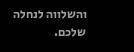והשלווה לנחלה שלכם.